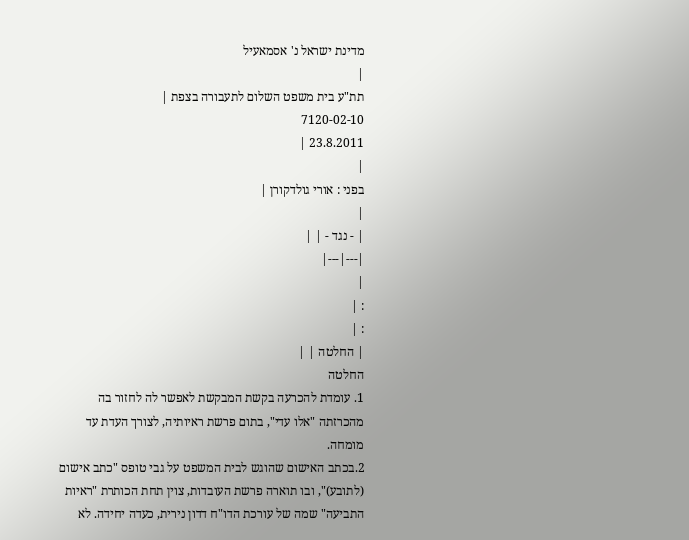מדינת ישראל נ' אסמאעיל
|
תת"ע בית משפט השלום לתעבורה בצפת |
7120-02-10
23.8.2011 |
|
בפני : אורי גולדקורן |
|
| - נגד - | |
|---|---|
|
: |
: |
| החלטה | |
החלטה
1. עומדת להכרעה בקשת המבקשת לאפשר לה לחזור בה מהכרזתה "אלו עדי", בתום פרשת ראיותיה, לצורך העדת עד מומחה.
2.בכתב האישום שהוגש לבית המשפט על גבי טופס "כתב אישום (לתובע)", ובו תוארה פרשת העובדות, צוין תחת הכותרת "ראיות התביעה" שמה של עורכת הדו"ח דדון נירית, כעדה יחידה. לא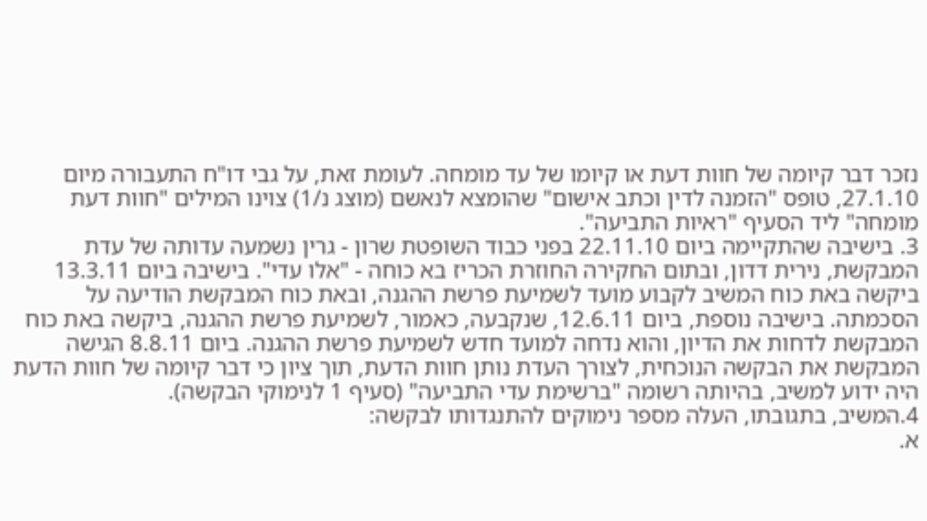נזכר דבר קיומה של חוות דעת או קיומו של עד מומחה. לעומת זאת, על גבי דו"ח התעבורה מיום 27.1.10, טופס "הזמנה לדין וכתב אישום" שהומצא לנאשם (מוצג נ/1) צוינו המילים "חוות דעת מומחה" ליד הסעיף "ראיות התביעה".
3. בישיבה שהתקיימה ביום 22.11.10 בפני כבוד השופטת שרון - גרין נשמעה עדותה של עדת המבקשת, נירית דדון, ובתום החקירה החוזרת הכריז בא כוחה - "אלו עדי". בישיבה ביום 13.3.11 ביקשה באת כוח המשיב לקבוע מועד לשמיעת פרשת ההגנה, ובאת כוח המבקשת הודיעה על הסכמתה. בישיבה נוספת, ביום 12.6.11, שנקבעה, כאמור, לשמיעת פרשת ההגנה, ביקשה באת כוח המבקשת לדחות את הדיון, והוא נדחה למועד חדש לשמיעת פרשת ההגנה. ביום 8.8.11 הגישה המבקשת את הבקשה הנוכחית, לצורך העדת נותן חוות הדעת, תוך ציון כי דבר קיומה של חוות הדעת היה ידוע למשיב, בהיותה רשומה "ברשימת עדי התביעה" (סעיף 1 לנימוקי הבקשה).
4.המשיב, בתגובתו, העלה מספר נימוקים להתנגדותו לבקשה:
א.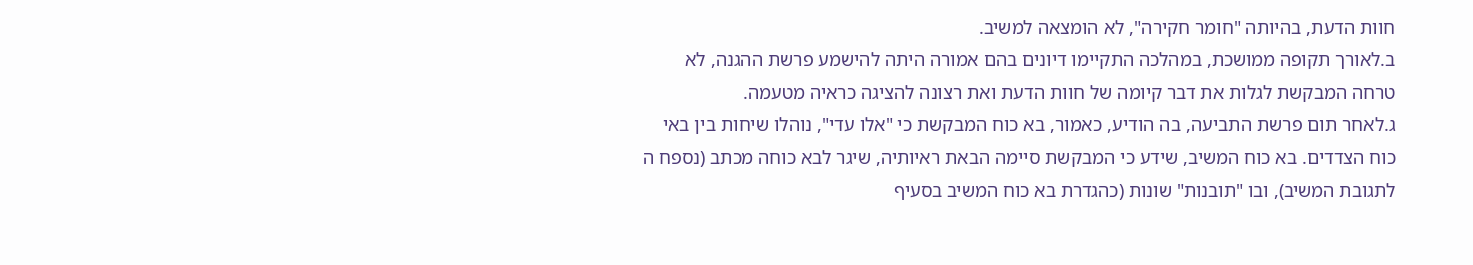חוות הדעת, בהיותה "חומר חקירה", לא הומצאה למשיב.
ב.לאורך תקופה ממושכת, במהלכה התקיימו דיונים בהם אמורה היתה להישמע פרשת ההגנה, לא טרחה המבקשת לגלות את דבר קיומה של חוות הדעת ואת רצונה להציגה כראיה מטעמה.
ג.לאחר תום פרשת התביעה, בה הודיע, כאמור, בא כוח המבקשת כי "אלו עדי", נוהלו שיחות בין באי כוח הצדדים. בא כוח המשיב, שידע כי המבקשת סיימה הבאת ראיותיה, שיגר לבא כוחה מכתב (נספח ה לתגובת המשיב), ובו "תובנות" שונות (כהגדרת בא כוח המשיב בסעיף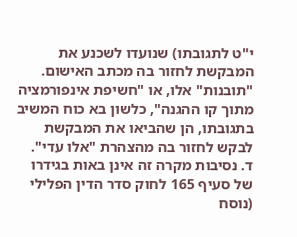י"ט לתגובתו) שנועדו לשכנע את המבקשת לחזור בה מכתב האישום. "תובנות" אלו, או "חשיפת אינפורמציה מתוך קו ההגנה", כלשון בא כוח המשיב בתגובתו, הן שהביאו את המבקשת לבקש לחזור בה מהצהרת "אלו עדי".
ד. נסיבות מקרה זה אינן באות בגידרו של סעיף 165 לחוק סדר הדין הפלילי (נוסח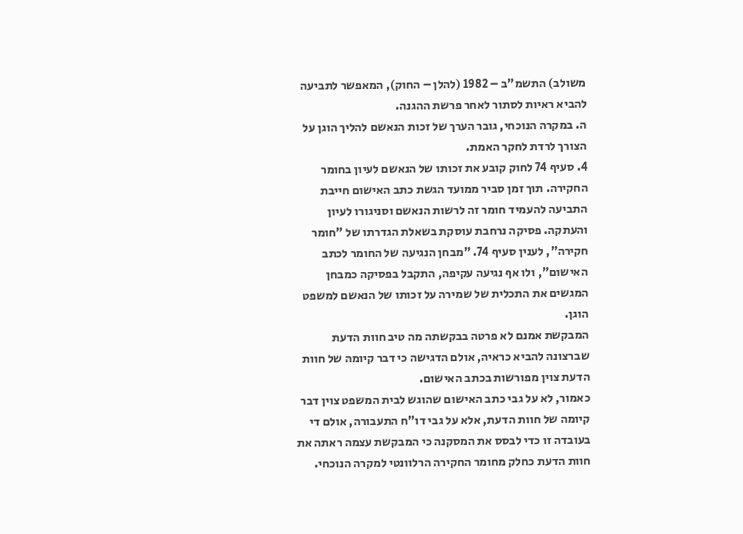משולב) התשמ"ב – 1982 (להלן – החוק), המאפשר לתביעה להביא ראיות לסתור לאחר פרשת ההגנה.
ה. במקרה הנוכחי, גובר הערך של זכות הנאשם להליך הוגן על הצורך לרדת לחקר האמת.
4. סעיף 74 לחוק קובע את זכותו של הנאשם לעיון בחומר החקירה. תוך זמן סביר ממועד הגשת כתב האישום חייבת התביעה להעמיד חומר זה לרשות הנאשם וסניגורו לעיון והעתקה. פסיקה נרחבת עוסקת בשאלת הגדרתו של "חומר חקירה", לענין סעיף 74. "מבחן הנגיעה של החומר לכתב האישום", ולו אף נגיעה עקיפה, התקבל בפסיקה כמבחן המגשים את התכלית של שמירה על זכותו של הנאשם למשפט הוגן.
המבקשת אמנם לא פרטה בבקשתה מה טיב חוות הדעת שברצונה להביא כראיה, אולם הדגישה כי דבר קיומה של חוות הדעת צוין מפורשות בכתב האישום.
כאמור, לא על גבי כתב האישום שהוגש לבית המשפט צוין דבר קיומה של חוות הדעת, אלא על גבי דו"ח התעבורה, אולם די בעובדה זו כדי לבסס את המסקנה כי המבקשת עצמה ראתה את חוות הדעת כחלק מחומר החקירה הרלוונטי למקרה הנוכחי.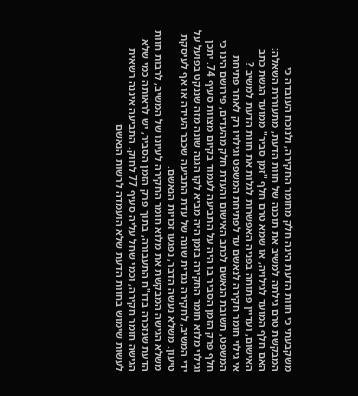משקבעתי כי חוות הדעת הינה חלק מחומר החקירה, ולנוכח העובדה כי המבקשת טרם גילתה למשיב את תוכנה של חוות הדעת, מתעוררת השאלה: האם חלף המועד לגילויה, או שמא טרם חלף "זמן סביר" ממועד הגשת כתב האישום, ועדיין פתוחה בפניה האפשרות לגלות את חוות הדעת למשיב ?
אי גילוי חומר חקירה לנאשם עד לפתיחת המשפט וגילויו רק לאחר פתיחת המשפט, תשובת הנאשם לכתב האישום והעדת חלק מהעדים, פירושם הינו כי חלף פרק הזמן הסביר בו היה על התביעה לעמוד בקיום מצוות סעיף 74. יתכן וגילוי מלוא חומר החקירה בזמן היה מביא לקו הגנה שונה מזה שננקט בפועל על ידי המשיב, לחקירה נגדית שונה של עדת התביעה שכבר העידה או אף לעיסקת טיעון. משלא נעשה הדבר, נפגעו זכויות הנאשם.
משלא הגישה המבקשת את מלוא חומר החקירה לעיונו של המשיב, לרבות חוות הדעת שנזכרה בדו"ח התעבורה, בתוך פרק הזמן הסביר, יש לראותה כמי שלא הגישה חומר חקירה, וכמי שחל עליה סעיף 77 לחוק. התביעה איננה רשאית לעשות שימוש בחוות הדעת שלא הועמדה לרשות הנאשם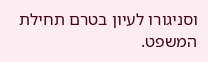וסניגורו לעיון בטרם תחילת המשפט.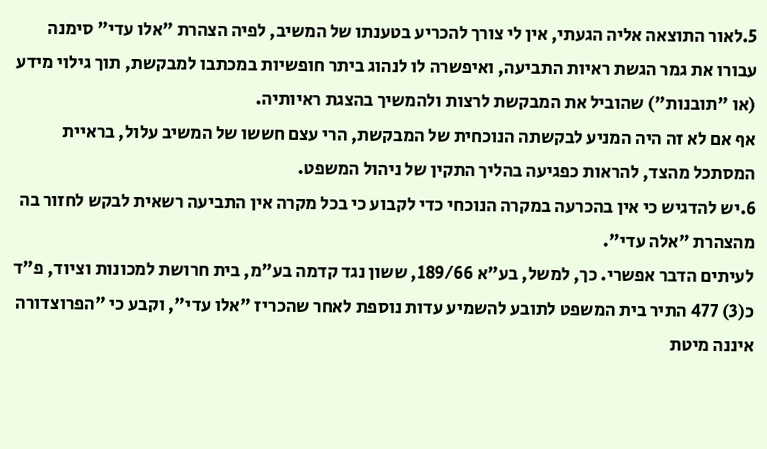5.לאור התוצאה אליה הגעתי, אין לי צורך להכריע בטענתו של המשיב, לפיה הצהרת "אלו עדי" סימנה עבורו את גמר הגשת ראיות התביעה, ואיפשרה לו לנהוג ביתר חופשיות במכתבו למבקשת, תוך גילוי מידע (או "תובנות") שהוביל את המבקשת לרצות ולהמשיך בהצגת ראיותיה.
אף אם לא זה היה המניע לבקשתה הנוכחית של המבקשת, הרי עצם חששו של המשיב עלול, בראיית המסתכל מהצד, להראות כפגיעה בהליך התקין של ניהול המשפט.
6.יש להדגיש כי אין בהכרעה במקרה הנוכחי כדי לקבוע כי בכל מקרה אין התביעה רשאית לבקש לחזור בה מהצהרת "אלה עדי".
לעיתים הדבר אפשרי. כך, למשל, בע"א 189/66, ששון נגד קדמה בע"מ, בית חרושת למכונות וציוד, פ"ד כ(3) 477 התיר בית המשפט לתובע להשמיע עדות נוספת לאחר שהכריז "אלו עדי", וקבע כי "הפרוצדורה איננה מיטת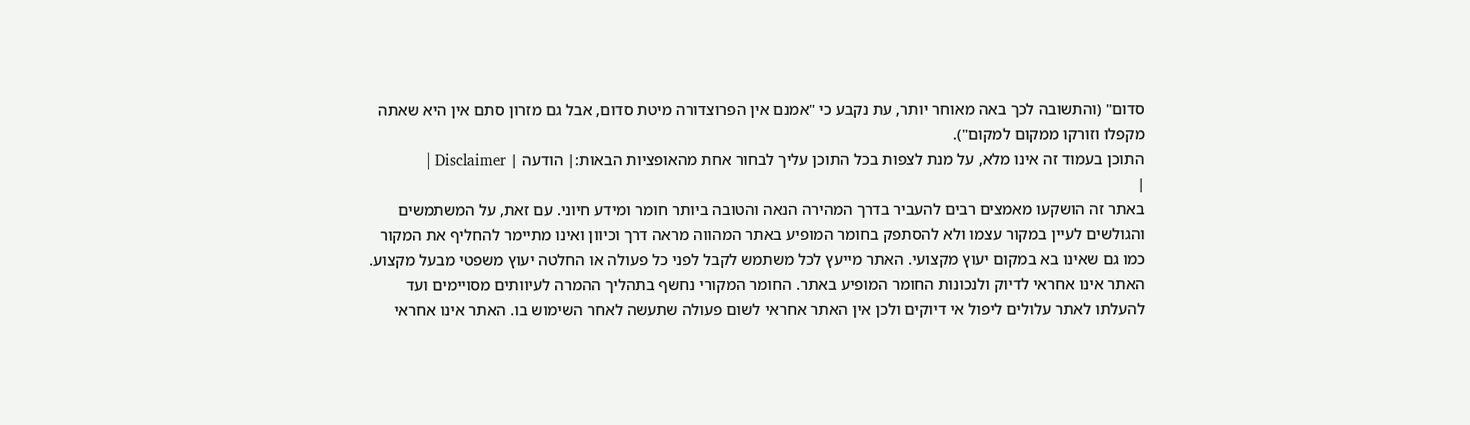סדום" (והתשובה לכך באה מאוחר יותר, עת נקבע כי "אמנם אין הפרוצדורה מיטת סדום, אבל גם מזרון סתם אין היא שאתה מקפלו וזורקו ממקום למקום").
התוכן בעמוד זה אינו מלא, על מנת לצפות בכל התוכן עליך לבחור אחת מהאופציות הבאות:| הודעה | Disclaimer |
|
באתר זה הושקעו מאמצים רבים להעביר בדרך המהירה הנאה והטובה ביותר חומר ומידע חיוני. עם זאת, על המשתמשים והגולשים לעיין במקור עצמו ולא להסתפק בחומר המופיע באתר המהווה מראה דרך וכיוון ואינו מתיימר להחליף את המקור כמו גם שאינו בא במקום יעוץ מקצועי. האתר מייעץ לכל משתמש לקבל לפני כל פעולה או החלטה יעוץ משפטי מבעל מקצוע. האתר אינו אחראי לדיוק ולנכונות החומר המופיע באתר. החומר המקורי נחשף בתהליך ההמרה לעיוותים מסויימים ועד להעלתו לאתר עלולים ליפול אי דיוקים ולכן אין האתר אחראי לשום פעולה שתעשה לאחר השימוש בו. האתר אינו אחראי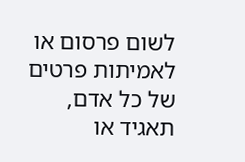לשום פרסום או לאמיתות פרטים של כל אדם, תאגיד או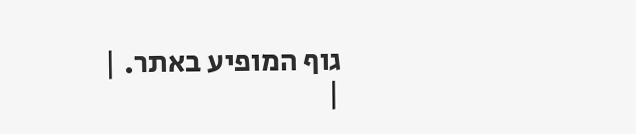גוף המופיע באתר. |
|